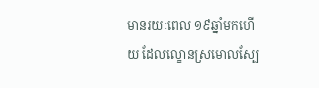មានរយៈពេល ១៩ឆ្នាំមកហើយ ដែលល្ខោនស្រមោលស្បែ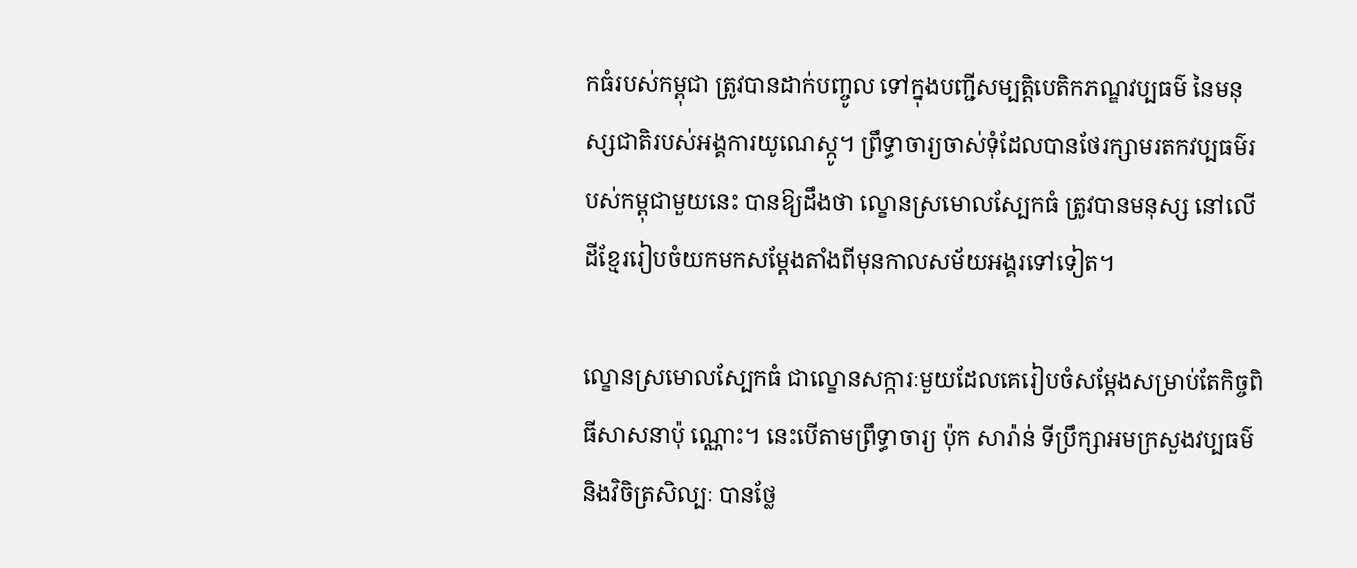កធំរបស់កម្ពុជា ត្រូវបានដាក់បញ្ចូល ទៅក្នុងបញ្ជីសម្បត្តិបេតិកភណ្ឌវប្បធម៌ នៃមនុស្សជាតិរបស់អង្គការយូណេស្កូ។ ព្រឹទ្ធាចារ្យចាស់ទុំដែលបានថែរក្សាមរតកវប្បធម៌របស់កម្ពុជាមួយនេះ បានឱ្យដឹងថា ល្ខោនស្រមោលស្បែកធំ ត្រូវបានមនុស្ស នៅលើដីខ្មែររៀបចំយកមកសម្ដែងតាំងពីមុនកាលសម័យអង្គរទៅទៀត។

ល្ខោនស្រមោលស្បែកធំ ជាល្ខោនសក្ការៈមួយដែលគេរៀបចំសម្ដែងសម្រាប់តែកិច្ចពិធីសាសនាប៉ុ ណ្ណោះ។ នេះបើតាមព្រឹទ្ធាចារ្យ ប៉ុក សារ៉ាន់ ទីប្រឹក្សាអមក្រសួងវប្បធម៌ និងវិចិត្រសិល្បៈ បានថ្លែ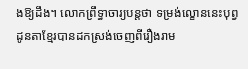ងឱ្យដឹង។ លោកព្រឹទ្ធាចារ្យបន្តថា ទម្រង់ល្ខោននេះបុព្វដូនតាខ្មែរបានដកស្រង់ចេញពីរឿងរាម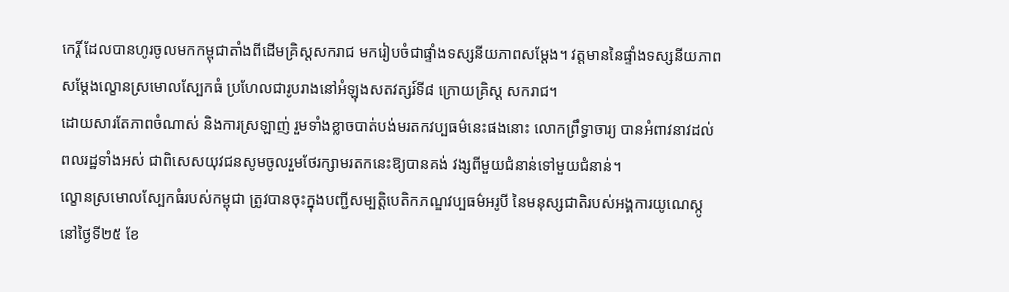កេរ្តិ៍ ដែលបានហូរចូលមកកម្ពុជាតាំងពីដើមគ្រិស្តសករាជ មករៀបចំជាផ្ទាំងទស្សនីយភាពសម្ដែង។ វត្តមាននៃផ្ទាំងទស្សនីយភាពសម្ដែងល្ខោនស្រមោលស្បែកធំ ប្រហែលជារូបរាងនៅអំឡុងសតវត្សរ៍ទី៨ ក្រោយគ្រិស្ត សករាជ។
ដោយសារតែភាពចំណាស់ និងការស្រឡាញ់ រួមទាំងខ្លាចបាត់បង់មរតកវប្បធម៌នេះផងនោះ លោកព្រឹទ្ធាចារ្យ បានអំពាវនាវដល់ពលរដ្ឋទាំងអស់ ជាពិសេសយុវជនសូមចូលរួមថែរក្សាមរតកនេះឱ្យបានគង់ វង្សពីមួយជំនាន់ទៅមួយជំនាន់។
ល្ខោនស្រមោលស្បែកធំរបស់កម្ពុជា ត្រូវបានចុះក្នុងបញ្ជីសម្បត្តិបេតិកភណ្ឌវប្បធម៌អរូបី នៃមនុស្សជាតិរបស់អង្គការយូណេស្កូនៅថ្ងៃទី២៥ ខែ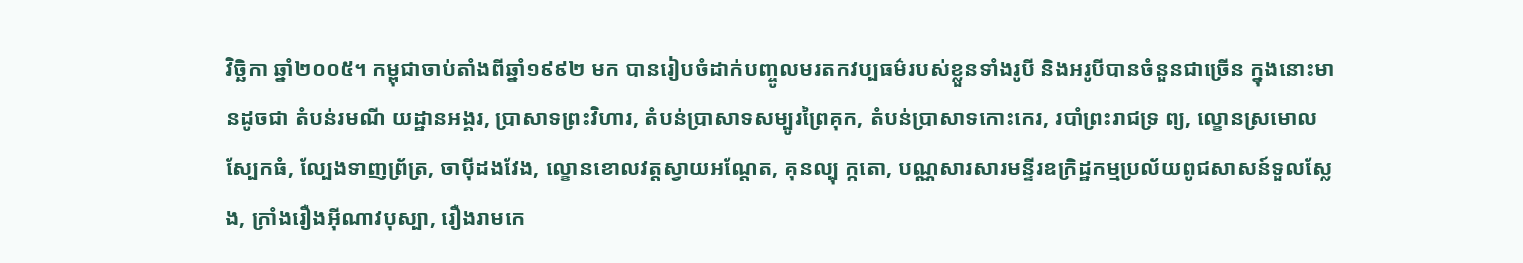វិច្ឆិកា ឆ្នាំ២០០៥។ កម្ពុជាចាប់តាំងពីឆ្នាំ១៩៩២ មក បានរៀបចំដាក់បញ្ចូលមរតកវប្បធម៌របស់ខ្លួនទាំងរូបី និងអរូបីបានចំនួនជាច្រើន ក្នុងនោះមានដូចជា តំបន់រមណី យដ្ឋានអង្គរ, ប្រាសាទព្រះវិហារ, តំបន់ប្រាសាទសម្បូរព្រៃគុក, តំបន់ប្រាសាទកោះកេរ, របាំព្រះរាជទ្រ ព្យ, ល្ខោនស្រមោលស្បែកធំ, ល្បែងទាញព្រ័ត្រ, ចាប៉ីដងវែង, ល្ខោនខោលវត្តស្វាយអណ្ដែត, គុនល្បុ ក្កតោ, បណ្ណសារសារមន្ទីរឧក្រិដ្ឋកម្មប្រល័យពូជសាសន៍ទួលស្លែង, ក្រាំងរឿងអ៊ីណាវបុស្បា, រឿងរាមកេ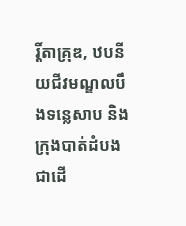រ្តិ៍តាគ្រុឌ, ឋបនីយជីវមណ្ឌលបឹងទន្លេសាប និងក្រុងបាត់ដំបងជាដើ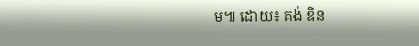ម៕ ដោយ៖ គង់ ឌិន